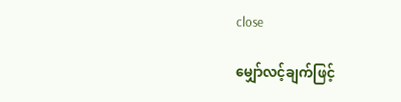close

မျှော်လင့်ချက်ဖြင့်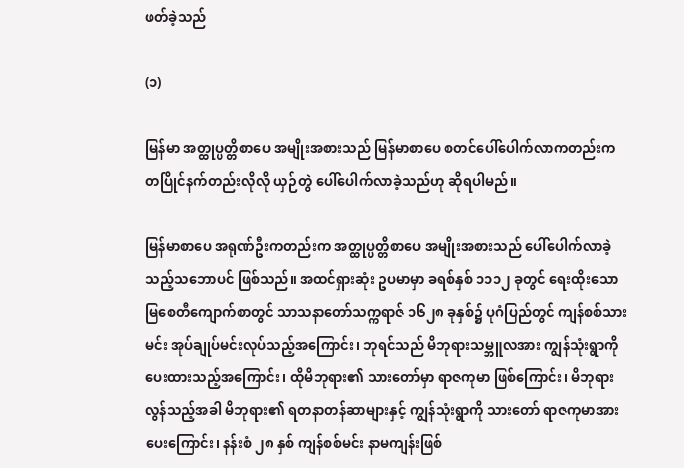ဖတ်ခဲ့သည်

(၁)

မြန်မာ အတ္ထုပ္ပတ္တိစာပေ အမျိုးအစားသည် မြန်မာစာပေ စတင်ပေါ်ပေါက်လာကတည်းက တပြိုင်နက်တည်းလိုလို ယှဉ်တွဲ ပေါ်ပေါက်လာခဲ့သည်ဟု ဆိုရပါမည်။

မြန်မာစာပေ အရုဏ်ဦးကတည်းက အတ္ထုပ္ပတ္တိစာပေ အမျိုးအစားသည် ပေါ်ပေါက်လာခဲ့သည့်သဘောပင် ဖြစ်သည်။ အထင်ရှားဆုံး ဥပမာမှာ ခရစ်နှစ် ၁၁၁၂ ခုတွင် ရေးထိုးသော မြစေတီကျောက်စာတွင် သာသနာတော်သက္ကရာဇ် ၁၆၂၈ ခုနှစ်၌ ပုဂံပြည်တွင် ကျန်စစ်သားမင်း အုပ်ချုပ်မင်းလုပ်သည့်အကြောင်း၊ ဘုရင်သည် မိဘုရားသမ္ဘူလအား ကျွန်သုံးရွာကို ပေးထားသည့်အကြောင်း၊ ထိုမိဘုရား၏ သားတော်မှာ ရာဇကုမာ ဖြစ်ကြောင်း၊ မိဘုရားလွန်သည့်အခါ မိဘုရား၏ ရတနာတန်ဆာများနှင့် ကျွန်သုံးရွာကို သားတော် ရာဇကုမာအား ပေးကြောင်း၊ နန်းစံ ၂၈ နှစ် ကျန်စစ်မင်း နာမကျန်းဖြစ်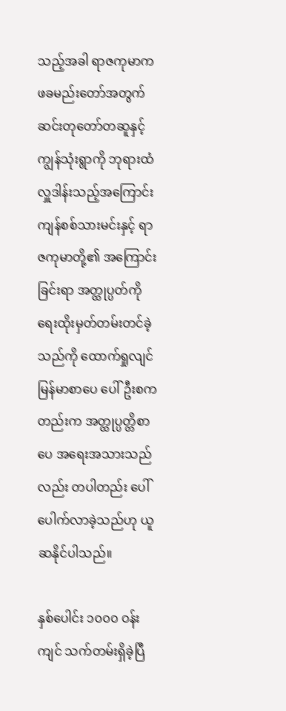သည့်အခါ ရာဇကုမာက ဖခမည်းတော်အတွက် ဆင်းတုတော်တဆူနှင့် ကျွန်သုံးရွာကို ဘုရားထံ လှူဒါန်းသည့်အကြောင်း  ကျန်စစ်သားမင်းနှင့် ရာဇကုမာတို့၏ အကြောင်းခြင်းရာ အတ္ထုပ္ပတ်ကို ရေးထိုးမှတ်တမ်းတင်ခဲ့သည်ကို ထောက်ရှုလျင် မြန်မာစာပေ ပေါ်ဦးစကတည်းက အတ္ထုပ္ပတ္တိစာပေ အရေးအသားသည်လည်း တပါတည်း ပေါ်ပေါက်လာခဲ့သည်ဟု ယူဆနိုင်ပါသည်။

နှစ်ပေါင်း ၁၀၀၀ ဝန်းကျင် သက်တမ်းရှိခဲ့ပြီ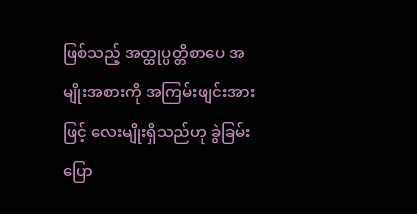ဖြစ်သည့် အတ္ထုပ္ပတ္တိစာပေ အမျိုးအစားကို အကြမ်းဖျင်းအားဖြင့် လေးမျိုးရှိသည်ဟု ခွဲခြမ်း ပြော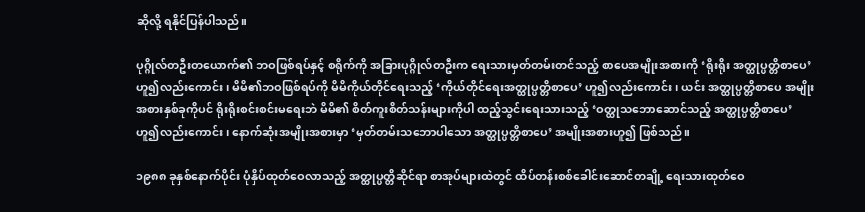ဆိုလို့ ရနိုင်ပြန်ပါသည်။

ပုဂ္ဂိုလ်တဦးတယောက်၏ ဘဝဖြစ်ရပ်နှင့် စရိုက်ကို အခြားပုဂ္ဂိုလ်တဦးက ရေးသားမှတ်တမ်းတင်သည့် စာပေအမျိုးအစားကို ‘ရိုးရိုး အတ္ထုပ္ပတ္တိစာပေ’ ဟူ၍လည်းကောင်း၊ မိမိ၏ဘဝဖြစ်ရပ်ကို မိမိကိုယ်တိုင်ရေးသည့် ‘ကိုယ်တိုင်ရေးအတ္ထုပ္ပတ္တိစာပေ’ ဟူ၍လည်းကောင်း၊ ယင်း အတ္ထုပ္ပတ္တိစာပေ အမျိုးအစားနှစ်ခုကိုပင် ရိုးရိုးစင်းစင်းမရေးဘဲ မိမိ၏ စိတ်ကူးစိတ်သန်းများကိုပါ ထည့်သွင်းရေးသားသည့် ‘ဝတ္ထုသဘောဆောင်သည့် အတ္ထုပ္ပတ္တိစာပေ’ ဟူ၍လည်းကောင်း၊ နောက်ဆုံးအမျိုးအစားမှာ ‘မှတ်တမ်းသဘောပါသော အတ္ထုပ္ပတ္တိစာပေ’ အမျိုးအစားဟူ၍ ဖြစ်သည်။

၁၉၈၈ ခုနှစ်နောက်ပိုင်း ပုံနှိပ်ထုတ်ဝေလာသည့် အတ္ထုပ္ပတ္တိဆိုင်ရာ စာအုပ်များထဲတွင် ထိပ်တန်းစစ်ခေါင်းဆောင်တချို့ ရေးသားထုတ်ဝေ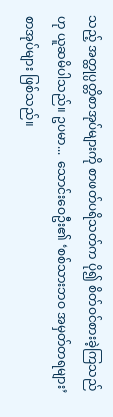သည့် အတ္ထုပ္ပတ္တိစာအုပ်များကို စာဖတ်ပရိသတ်က ပို၍ စိတ်ဝင်စားခဲ့ကြသည်ဟု ယူဆမိပါသည်။ ဥပမာ...  သောင်းဝေဦး၏ ‘စစ်သားဘဝ အမှတ်တရများ’ စာအုပ်များ ဖြစ်သည်။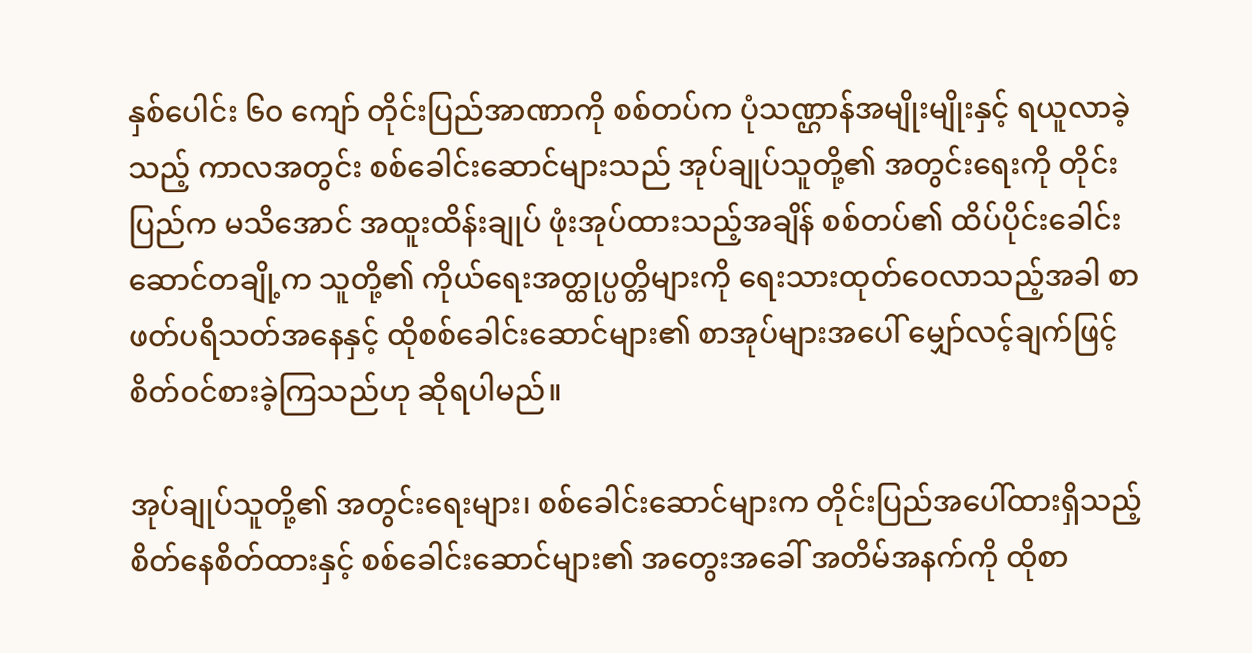နှစ်ပေါင်း ၆၀ ကျော် တိုင်းပြည်အာဏာကို စစ်တပ်က ပုံသဏ္ဌာန်အမျိုးမျိုးနှင့် ရယူလာခဲ့သည့် ကာလအတွင်း စစ်ခေါင်းဆောင်များသည် အုပ်ချုပ်သူတို့၏ အတွင်းရေးကို တိုင်းပြည်က မသိအောင် အထူးထိန်းချုပ် ဖုံးအုပ်ထားသည့်အချိန် စစ်တပ်၏ ထိပ်ပိုင်းခေါင်းဆောင်တချို့က သူတို့၏ ကိုယ်ရေးအတ္ထုပ္ပတ္တိများကို ရေးသားထုတ်ဝေလာသည့်အခါ စာဖတ်ပရိသတ်အနေနှင့် ထိုစစ်ခေါင်းဆောင်များ၏ စာအုပ်များအပေါ် မျှော်လင့်ချက်ဖြင့် စိတ်ဝင်စားခဲ့ကြသည်ဟု ဆိုရပါမည်။

အုပ်ချုပ်သူတို့၏ အတွင်းရေးများ၊ စစ်ခေါင်းဆောင်များက တိုင်းပြည်အပေါ်ထားရှိသည့် စိတ်နေစိတ်ထားနှင့် စစ်ခေါင်းဆောင်များ၏ အတွေးအခေါ် အတိမ်အနက်ကို ထိုစာ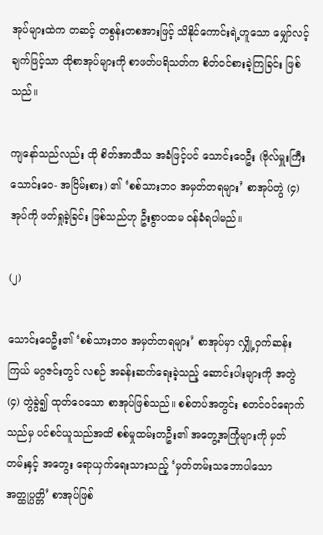အုပ်များထဲက တဆင့် တစွန်းတစအားဖြင့် သိနိုင်ကောင်းရဲ့ဟူသော မျှော်လင့်ချက်ဖြင့်သာ ထိုစာအုပ်များကို စာဖတ်ပရိသတ်က စိတ်ဝင်စားခဲ့ကြခြင်း ဖြစ်သည်။

ကျနော်သည်လည်း ထို စိတ်အာသီသ အခံဖြင့်ပင် သောင်းဝေဦး (ဗိုလ်မှူးကြီး သောင်းဝေ- အငြိမ်းစား) ၏ ‘စစ်သားဘဝ အမှတ်တရများ’ စာအုပ်တွဲ (၄) အုပ်ကို ဖတ်ရှုခဲ့ခြင်း ဖြစ်သည်ဟု ဦးစွာပထမ ဝန်ခံရပါမည်။

(၂)

သောင်းဝေဦး၏ ‘စစ်သားဘဝ အမှတ်တရများ’ စာအုပ်မှာ လျှို့ဝှက်ဆန်းကြယ် မဂ္ဂဇင်းတွင် လစဉ် အခန်းဆက်ရေးခဲ့သည့် ဆောင်းပါးများကို အတွဲ (၄) တွဲခွဲ၍ ထုတ်ဝေသော စာအုပ်ဖြစ်သည်။ စစ်တပ်အတွင်း စတင်ဝင်ရောက်သည်မှ ပင်စင်ယူသည်အထိ စစ်မှုထမ်းတဦး၏ အတွေ့အကြုံများကို မှတ်တမ်းနှင့် အတွေး ရောယှက်ရေးသားသည့် ‘မှတ်တမ်းသဘောပါသော အတ္ထုပ္ပတ္တိ’ စာအုပ်ဖြစ်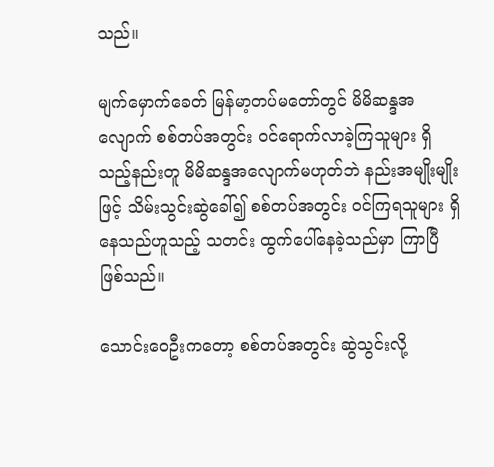သည်။

မျက်မှောက်ခေတ် မြန်မာ့တပ်မတော်တွင် မိမိဆန္ဒအလျောက် စစ်တပ်အတွင်း ဝင်ရောက်လာခဲ့ကြသူများ ရှိသည့်နည်းတူ မိမိဆန္ဒအလျောက်မဟုတ်ဘဲ နည်းအမျိုးမျိုးဖြင့် သိမ်းသွင်းဆွဲခေါ်၍ စစ်တပ်အတွင်း ဝင်ကြရသူများ ရှိနေသည်ဟူသည့် သတင်း ထွက်ပေါ်နေခဲ့သည်မှာ ကြာပြီဖြစ်သည်။

သောင်းဝေဦးကတော့ စစ်တပ်အတွင်း ဆွဲသွင်းလို့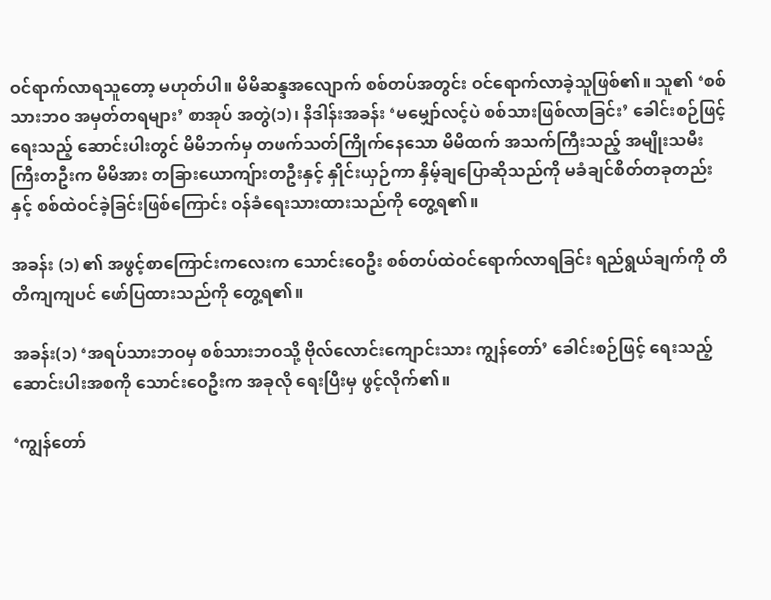ဝင်ရာက်လာရသူတော့ မဟုတ်ပါ။ မိမိဆန္ဒအလျောက် စစ်တပ်အတွင်း ဝင်ရောက်လာခဲ့သူဖြစ်၏။ သူ၏ ‘စစ်သားဘဝ အမှတ်တရများ’ စာအုပ် အတွဲ(၁)၊ နိဒါန်းအခန်း ‘မမျှော်လင့်ပဲ စစ်သားဖြစ်လာခြင်း’ ခေါင်းစဉ်ဖြင့် ရေးသည့် ဆောင်းပါးတွင် မိမိဘက်မှ တဖက်သတ်ကြိုက်နေသော မိမိထက် အသက်ကြီးသည့် အမျိုးသမီးကြီးတဦးက မိမိအား တခြားယောကျ်ားတဦးနှင့် နှိုင်းယှဉ်ကာ နှိမ့်ချပြောဆိုသည်ကို မခံချင်စိတ်တခုတည်းနှင့် စစ်ထဲဝင်ခဲ့ခြင်းဖြစ်ကြောင်း ဝန်ခံရေးသားထားသည်ကို တွေ့ရ၏။

အခန်း (၁) ၏ အဖွင့်စာကြောင်းကလေးက သောင်းဝေဦး စစ်တပ်ထဲဝင်ရောက်လာရခြင်း ရည်ရွယ်ချက်ကို တိတိကျကျပင် ဖော်ပြထားသည်ကို တွေ့ရ၏။

အခန်း(၁) ‘အရပ်သားဘဝမှ စစ်သားဘဝသို့ ဗိုလ်လောင်းကျောင်းသား ကျွန်တော်’ ခေါင်းစဉ်ဖြင့် ရေးသည့် ဆောင်းပါးအစကို သောင်းဝေဦးက အခုလို ရေးပြီးမှ ဖွင့်လိုက်၏။

‘ကျွန်တော်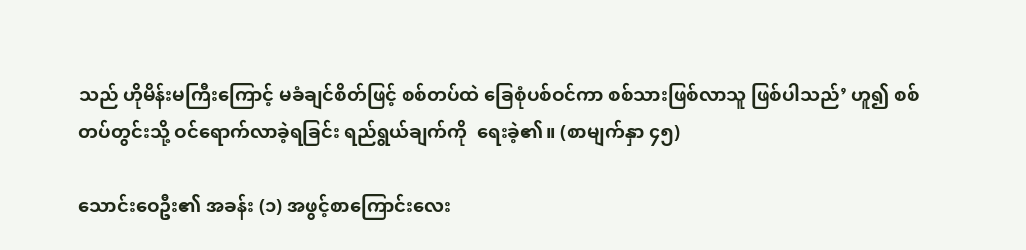သည် ဟိုမိန်းမကြီးကြောင့် မခံချင်စိတ်ဖြင့် စစ်တပ်ထဲ ခြေစုံပစ်ဝင်ကာ စစ်သားဖြစ်လာသူ ဖြစ်ပါသည်’ ဟူ၍ စစ်တပ်တွင်းသို့ ဝင်ရောက်လာခဲ့ရခြင်း ရည်ရွယ်ချက်ကို  ရေးခဲ့၏။ (စာမျက်နှာ ၄၅)

သောင်းဝေဦး၏ အခန်း (၁) အဖွင့်စာကြောင်းလေး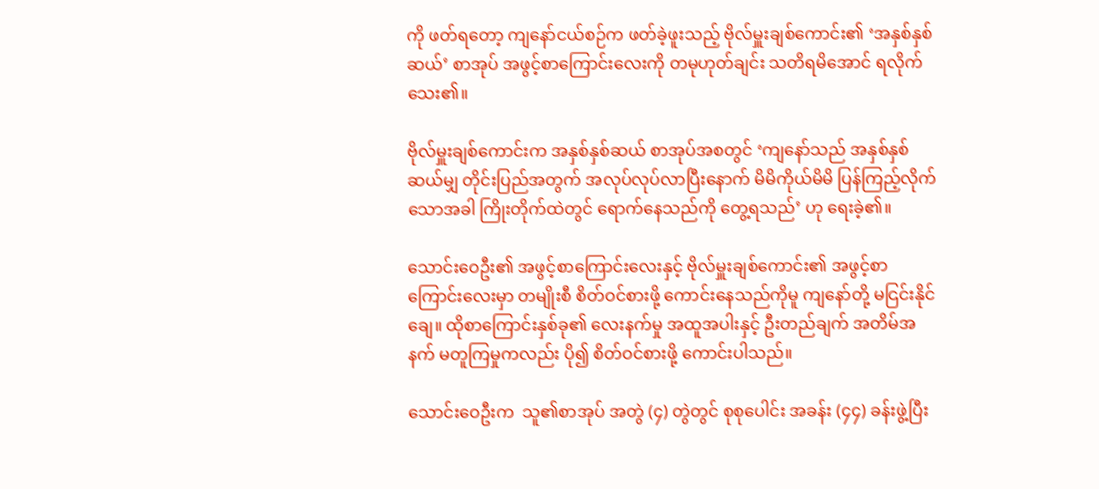ကို ဖတ်ရတော့ ကျနော်ငယ်စဉ်က ဖတ်ခဲ့ဖူးသည့် ဗိုလ်မှူးချစ်ကောင်း၏ ‘အနှစ်နှစ်ဆယ်’ စာအုပ် အဖွင့်စာကြောင်းလေးကို တမုဟုတ်ချင်း သတိရမိအောင် ရလိုက်သေး၏။

ဗိုလ်မှူးချစ်ကောင်းက အနှစ်နှစ်ဆယ် စာအုပ်အစတွင် ‘ကျနော်သည် အနှစ်နှစ်ဆယ်မျှ တိုင်းပြည်အတွက် အလုပ်လုပ်လာပြီးနောက် မိမိကိုယ်မိမိ ပြန်ကြည့်လိုက်သောအခါ ကြိုးတိုက်ထဲတွင် ရောက်နေသည်ကို တွေ့ရသည်’ ဟု ရေးခဲ့၏။

သောင်းဝေဦး၏ အဖွင့်စာကြောင်းလေးနှင့် ဗိုလ်မှူးချစ်ကောင်း၏ အဖွင့်စာကြောင်းလေးမှာ တမျိုးစီ စိတ်ဝင်စားဖို့ ကောင်းနေသည်ကိုမူ ကျနော်တို့ မငြင်းနိုင်ချေ။ ထိုစာကြောင်းနှစ်ခု၏ လေးနက်မှု အထူအပါးနှင့် ဦးတည်ချက် အတိမ်အနက် မတူကြမှုကလည်း ပို၍ စိတ်ဝင်စားဖို့ ကောင်းပါသည်။

သောင်းဝေဦးက  သူ၏စာအုပ် အတွဲ (၄) တွဲတွင် စုစုပေါင်း အခန်း (၄၄) ခန်းဖွဲ့ပြီး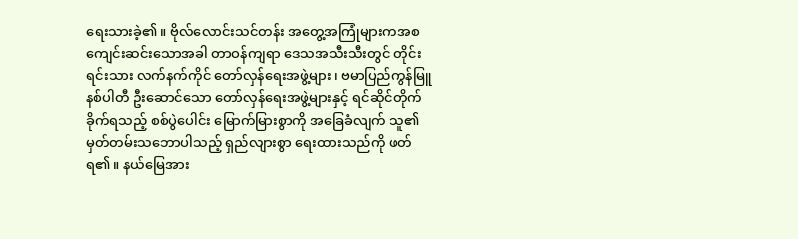ရေးသားခဲ့၏။ ဗိုလ်လောင်းသင်တန်း အတွေ့အကြုံများကအစ ကျေင်းဆင်းသောအခါ တာဝန်ကျရာ ဒေသအသီးသီးတွင် တိုင်းရင်းသား လက်နက်ကိုင် တော်လှန်ရေးအဖွဲ့များ၊ ဗမာပြည်ကွန်မြူနစ်ပါတီ ဦးဆောင်သော တော်လှန်ရေးအဖွဲ့များနှင့် ရင်ဆိုင်တိုက်ခိုက်ရသည့် စစ်ပွဲပေါင်း မြောက်မြားစွာကို အခြေခံလျက် သူ၏ မှတ်တမ်းသဘောပါသည့် ရှည်လျားစွာ ရေးထားသည်ကို ဖတ်ရ၏။ နယ်မြေအား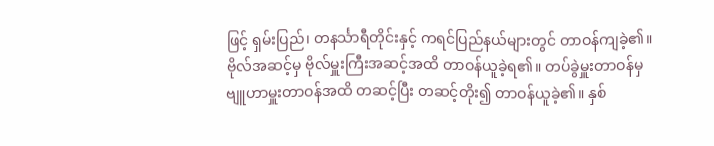ဖြင့် ရှမ်းပြည်၊ တနင်္သာရီတိုင်းနှင့် ကရင်ပြည်နယ်များတွင် တာဝန်ကျခဲ့၏။ ဗိုလ်အဆင့်မှ ဗိုလ်မှူးကြီးအဆင့်အထိ တာဝန်ယူခဲ့ရ၏။ တပ်ခွဲမှူးတာဝန်မှ ဗျူဟာမှူးတာဝန်အထိ တဆင့်ပြီး တဆင့်တိုး၍ တာဝန်ယူခဲ့၏။ နှစ်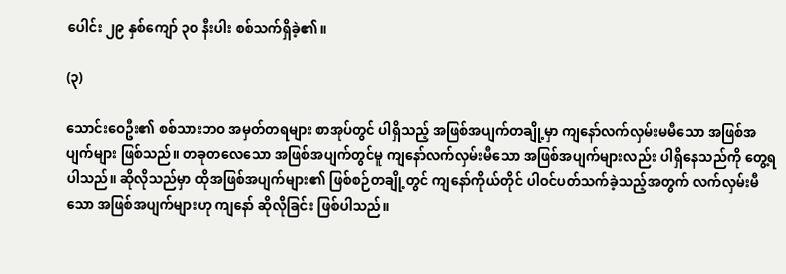ပေါင်း ၂၉ နှစ်ကျော် ၃၀ နီးပါး စစ်သက်ရှိခဲ့၏။

(၃)

သောင်းဝေဦး၏ စစ်သားဘဝ အမှတ်တရများ စာအုပ်တွင် ပါရှိသည့် အဖြစ်အပျက်တချို့မှာ ကျနော်လက်လှမ်းမမီသော အဖြစ်အပျက်များ ဖြစ်သည်။ တခုတလေသော အဖြစ်အပျက်တွင်မူ ကျနော်လက်လှမ်းမီသော အဖြစ်အပျက်များလည်း ပါရှိနေသည်ကို တွေ့ရပါသည်။ ဆိုလိုသည်မှာ ထိုအဖြစ်အပျက်များ၏ ဖြစ်စဉ်တချို့တွင် ကျနော်ကိုယ်တိုင် ပါဝင်ပတ်သက်ခဲ့သည့်အတွက် လက်လှမ်းမီသော အဖြစ်အပျက်များဟု ကျနော် ဆိုလိုခြင်း ဖြစ်ပါသည်။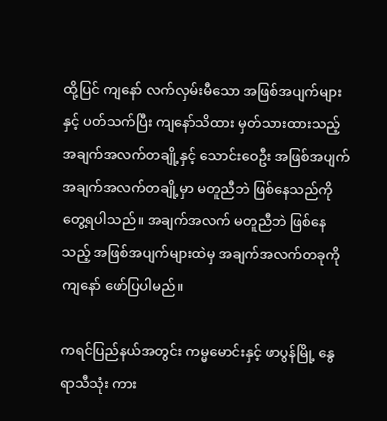ထို့ပြင် ကျနော် လက်လှမ်းမီသော အဖြစ်အပျက်များနှင့် ပတ်သက်ပြီး ကျနော်သိထား မှတ်သားထားသည့် အချက်အလက်တချို့နှင့် သောင်းဝေဦး အဖြစ်အပျက် အချက်အလက်တချို့မှာ မတူညီဘဲ ဖြစ်နေသည်ကို တွေ့ရပါသည်။ အချက်အလက် မတူညီဘဲ ဖြစ်နေသည့် အဖြစ်အပျက်များထဲမှ အချက်အလက်တခုကို ကျနော် ဖော်ပြပါမည်။

ကရင်ပြည်နယ်အတွင်း ကမ္မမောင်းနှင့် ဖာပွန်မြို့ နွေရာသီသုံး ကား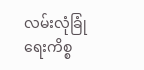လမ်းလုံခြုံရေးကိစ္စ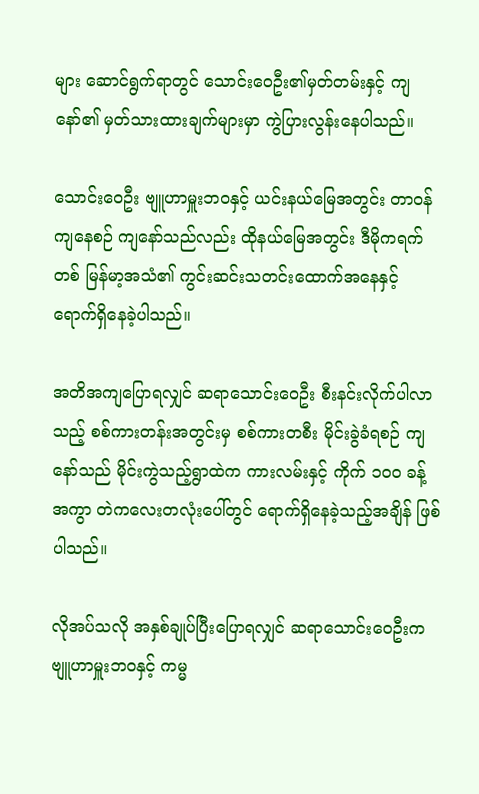များ ဆောင်ရွက်ရာတွင် သောင်းဝေဦး၏မှတ်တမ်းနှင့် ကျနော်၏ မှတ်သားထားချက်များမှာ ကွဲပြားလွန်းနေပါသည်။

သောင်းဝေဦး ဗျူဟာမှူးဘဝနှင့် ယင်းနယ်မြေအတွင်း တာဝန်ကျနေစဉ် ကျနော်သည်လည်း ထိုနယ်မြေအတွင်း ဒီမိုကရက်တစ် မြန်မာ့အသံ၏ ကွင်းဆင်းသတင်းထောက်အနေနှင့် ရောက်ရှိနေခဲ့ပါသည်။

အတိအကျပြောရလျှင် ဆရာသောင်းဝေဦး စီးနင်းလိုက်ပါလာသည့် စစ်ကားတန်းအတွင်းမှ စစ်ကားတစီး မိုင်းခွဲခံရစဉ် ကျနော်သည် မိုင်းကွဲသည့်ရွာထဲက ကားလမ်းနှင့် ကိုက် ၁၀၀ ခန့်အကွာ တဲကလေးတလုံးပေါ်တွင် ရောက်ရှိနေခဲ့သည့်အချိန် ဖြစ်ပါသည်။

လိုအပ်သလို အနှစ်ချုပ်ပြီးပြောရလျှင် ဆရာသောင်းဝေဦးက ဗျူဟာမှူးဘဝနှင့် ကမ္မ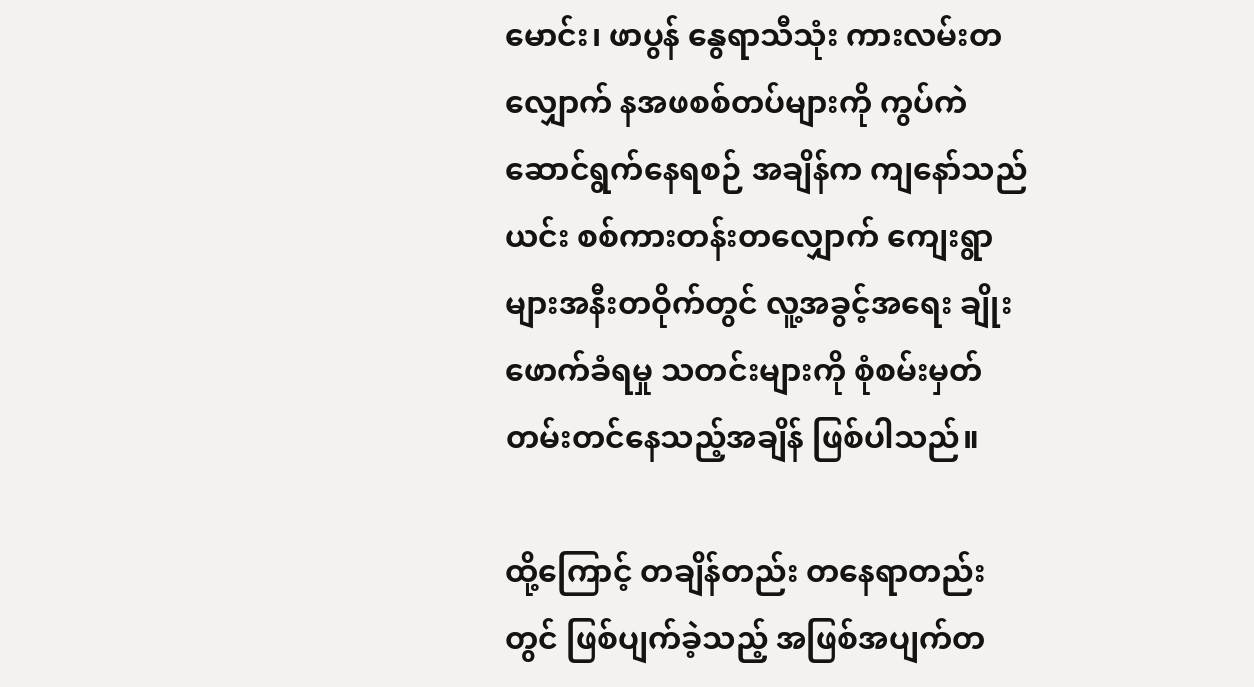မောင်း၊ ဖာပွန် နွေရာသီသုံး ကားလမ်းတလျှောက် နအဖစစ်တပ်များကို ကွပ်ကဲဆောင်ရွက်နေရစဉ် အချိန်က ကျနော်သည် ယင်း စစ်ကားတန်းတလျှောက် ကျေးရွာများအနီးတဝိုက်တွင် လူ့အခွင့်အရေး ချိုးဖောက်ခံရမှု သတင်းများကို စုံစမ်းမှတ်တမ်းတင်နေသည့်အချိန် ဖြစ်ပါသည်။

ထို့ကြောင့် တချိန်တည်း တနေရာတည်းတွင် ဖြစ်ပျက်ခဲ့သည့် အဖြစ်အပျက်တ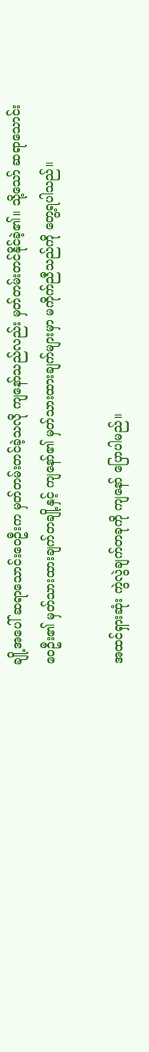ချို့အပေါ် ဆရာသောင်းဝေဦးက မှတ်တမ်းတင်ခဲ့သလို ကျနော်သည်လည်း မှတ်တမ်းတင်နိုင်ခဲ့၏။ သို့သော် ဆရာသောင်းဝေဦး၏ မှတ်သားထားချက်တချို့နှင့် ကျနော်၏ မှတ်သားထားချက်များမှာ မကိုက်ညီသည်ကို တွေ့ရပါသည်။

အထင်ရှားဆုံး ကွဲလွဲချက်တခုကို ကျနော် ပြောပါမည်။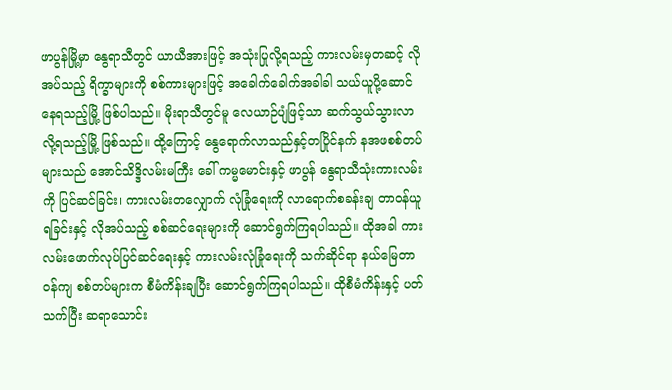ဖာပွန်မြို့မှာ နွေရာသီတွင် ယာယီအားဖြင့် အသုံးပြုလို့ရသည့် ကားလမ်းမှတဆင့် လိုအပ်သည့် ရိက္ခာများကို စစ်ကားများဖြင့် အခေါက်ခေါက်အခါခါ သယ်ယူပို့ဆောင်နေရသည့်မြို့ ဖြစ်ပါသည်။ မိုးရာသီတွင်မူ လေယာဉ်ပျံဖြင့်သာ ဆက်သွယ်သွားလာလို့ရသည့်မြို့ ဖြစ်သည်။ ထို့ကြောင့် နွေရောက်လာသည်နှင့်တပြိုင်နက် နအဖစစ်တပ်များသည် အောင်သိဒ္ဒိလမ်းမကြီး ခေါ် ကမ္မမောင်းနှင့် ဖာပွန် နွေရာသီသုံးကားလမ်းကို ပြင်ဆင်ခြင်း၊ ကားလမ်းတလျှောက် လုံခြုံရေးကို လာရောက်စခန်းချ တာဝန်ယူရခြင်းနှင့် လိုအပ်သည့် စစ်ဆင်ရေးများကို ဆောင်ရွက်ကြရပါသည်။ ထိုအခါ ကားလမ်းဖောက်လုပ်ပြင်ဆင်ရေးနှင့် ကားလမ်းလုံခြုံရေးကို သက်ဆိုင်ရာ နယ်မြေတာဝန်ကျ စစ်တပ်များက စီမံကိန်းချပြီး ဆောင်ရွက်ကြရပါသည်။ ထိုစီမံကိန်းနှင့် ပတ်သက်ပြီး ဆရာသောင်း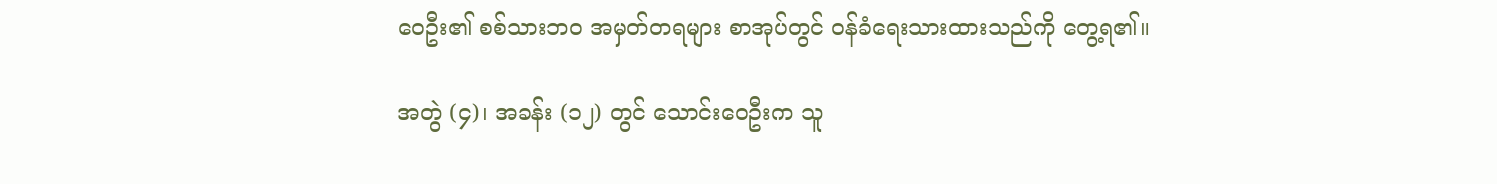ဝေဦး၏ စစ်သားဘဝ အမှတ်တရများ စာအုပ်တွင် ဝန်ခံရေးသားထားသည်ကို တွေ့ရ၏။

အတွဲ (၄)၊ အခန်း (၁၂) တွင် သောင်းဝေဦးက သူ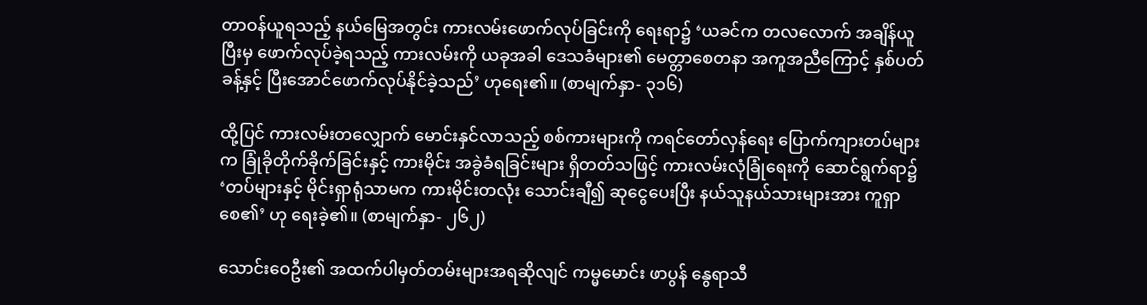တာဝန်ယူရသည့် နယ်မြေအတွင်း ကားလမ်းဖောက်လုပ်ခြင်းကို ရေးရာ၌ ‘ယခင်က တလလောက် အချိန်ယူပြီးမှ ဖောက်လုပ်ခဲ့ရသည့် ကားလမ်းကို ယခုအခါ ဒေသခံများ၏ မေတ္တာစေတနာ အကူအညီကြောင့် နှစ်ပတ်ခန့်နှင့် ပြီးအောင်ဖောက်လုပ်နိုင်ခဲ့သည်’ ဟုရေး၏။ (စာမျက်နှာ- ၃၁၆)

ထို့ပြင် ကားလမ်းတလျှောက် မောင်းနှင်လာသည့် စစ်ကားများကို ကရင်တော်လှန်ရေး ပြောက်ကျားတပ်များက ခြုံခိုတိုက်ခိုက်ခြင်းနှင့် ကားမိုင်း အခွဲခံရခြင်းများ ရှိတတ်သဖြင့် ကားလမ်းလုံခြုံရေးကို ဆောင်ရွက်ရာ၌ ‘တပ်များနှင့် မိုင်းရှာရုံသာမက ကားမိုင်းတလုံး သောင်းချီ၍ ဆုငွေပေးပြီး နယ်သူနယ်သားများအား ကူရှာစေ၏’ ဟု ရေးခဲ့၏။ (စာမျက်နှာ- ၂၆၂)

သောင်းဝေဦး၏ အထက်ပါမှတ်တမ်းများအရဆိုလျင် ကမ္မမောင်း ဖာပွန် နွေရာသီ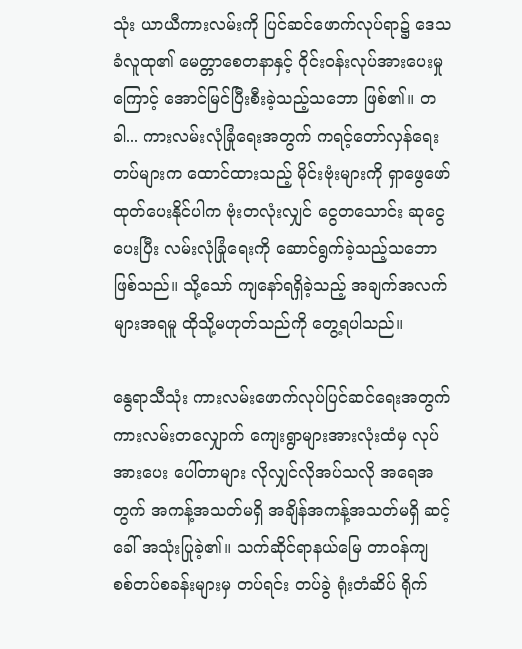သုံး ယာယီကားလမ်းကို ပြင်ဆင်ဖောက်လုပ်ရာ၌ ဒေသခံလူထု၏ မေတ္တာစေတနာနှင့် ဝိုင်းဝန်းလုပ်အားပေးမှုကြောင့် အောင်မြင်ပြီးစီးခဲ့သည့်သဘော ဖြစ်၏။ တခါ... ကားလမ်းလုံခြုံရေးအတွက် ကရင့်တော်လှန်ရေးတပ်များက ထောင်ထားသည့် မိုင်းဗုံးများကို ရှာဖွေဖော်ထုတ်ပေးနိုင်ပါက ဗုံးတလုံးလျှင် ငွေတသောင်း ဆုငွေပေးပြီး လမ်းလုံခြုံရေးကို ဆောင်ရွက်ခဲ့သည့်သဘော ဖြစ်သည်။ သို့သော် ကျနော်ရရှိခဲ့သည့် အချက်အလက်များအရမူ ထိုသို့မဟုတ်သည်ကို တွေ့ရပါသည်။

နွေရာသီသုံး ကားလမ်းဖောက်လုပ်ပြင်ဆင်ရေးအတွက် ကားလမ်းတလျှောက် ကျေးရွာများအားလုံးထံမှ လုပ်အားပေး ပေါ်တာများ လိုလျှင်လိုအပ်သလို အရေအတွက် အကန့်အသတ်မရှိ အချိန်အကန့်အသတ်မရှိ ဆင့်ခေါ် အသုံးပြုခဲ့၏။ သက်ဆိုင်ရာနယ်မြေ တာဝန်ကျ စစ်တပ်စခန်းများမှ တပ်ရင်း တပ်ခွဲ ရုံးတံဆိပ် ရိုက်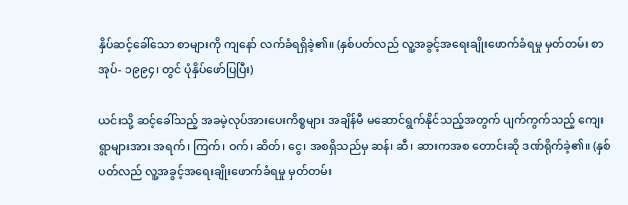နှိပ်ဆင့်ခေါ်သော စာများကို ကျနော် လက်ခံရရှိခဲ့၏။ (နှစ်ပတ်လည် လူ့အခွင့်အရေးချိုးဖောက်ခံရမှု မှတ်တမ်း စာအုပ်- ၁၉၉၄၊ တွင် ပုံနှိပ်ဖော်ပြပြီး)

ယင်းသို့ ဆင့်ခေါ်သည့် အခမဲ့လုပ်အားပေးကိစ္စများ အချိန်မီ မဆောင်ရွက်နိုင်သည့်အတွက် ပျက်ကွက်သည့် ကျေးရွာများအား အရက်၊ ကြက်၊ ဝက်၊ ဆိတ်၊ ငွေ၊ အစရှိသည်မှ ဆန်၊ ဆီ၊ ဆားကအစ တောင်းဆို ဒဏ်ရိုက်ခဲ့၏။ (နှစ်ပတ်လည် လူ့အခွင့်အရေးချိုးဖောက်ခံရမှု မှတ်တမ်း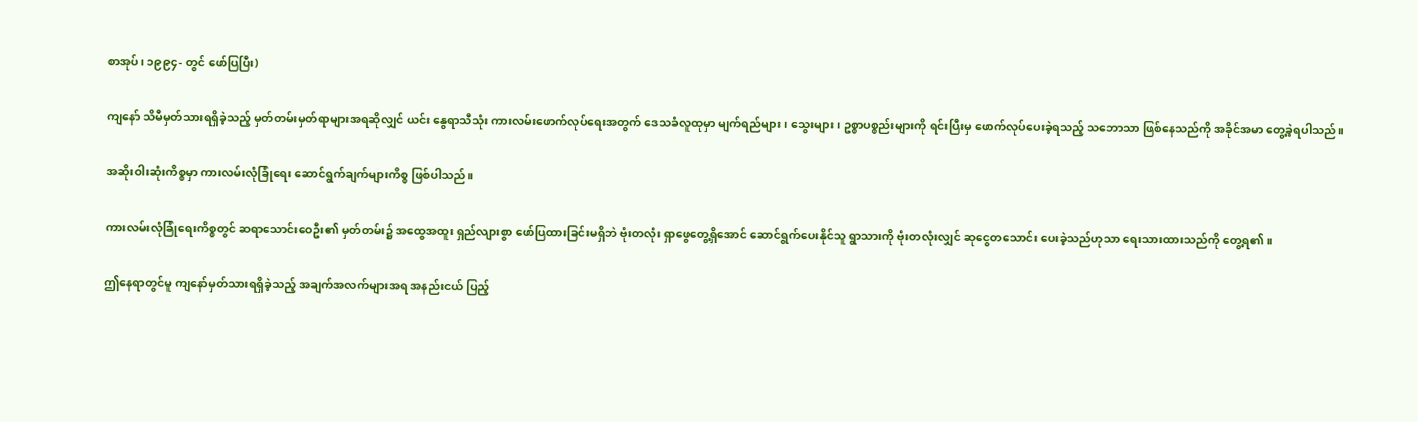စာအုပ်၊ ၁၉၉၄- တွင် ဖော်ပြပြီး)

ကျနော် သိမီမှတ်သားရရှိခဲ့သည့် မှတ်တမ်းမှတ်ရာများအရဆိုလျှင် ယင်း နွေရာသီသုံး ကားလမ်းဖောက်လုပ်ရေးအတွက် ဒေသခံလူထုမှာ မျက်ရည်များ၊ သွေးများ၊ ဥစ္စာပစ္စည်းများကို ရင်းပြီးမှ ဖောက်လုပ်ပေးခဲ့ရသည့် သဘောသာ ဖြစ်နေသည်ကို အခိုင်အမာ တွေ့ခဲ့ရပါသည်။

အဆိုးဝါးဆုံးကိစ္စမှာ ကားလမ်းလုံခြုံရေး ဆောင်ရွက်ချက်များကိစ္စ ဖြစ်ပါသည်။

ကားလမ်းလုံခြုံရေးကိစ္စတွင် ဆရာသောင်းဝေဦး၏ မှတ်တမ်း၌ အထွေအထူး ရှည်လျားစွာ ဖော်ပြထားခြင်းမရှိဘဲ ဗုံးတလုံး ရှာဖွေတွေ့ရှိအောင် ဆောင်ရွက်ပေးနိုင်သူ ရွာသားကို ဗုံးတလုံးလျှင် ဆုငွေတသောင်း ပေးခဲ့သည်ဟုသာ ရေးသားထားသည်ကို တွေ့ရ၏။

ဤနေရာတွင်မူ ကျနော်မှတ်သားရရှိခဲ့သည့် အချက်အလက်များအရ အနည်းငယ် ပြည့်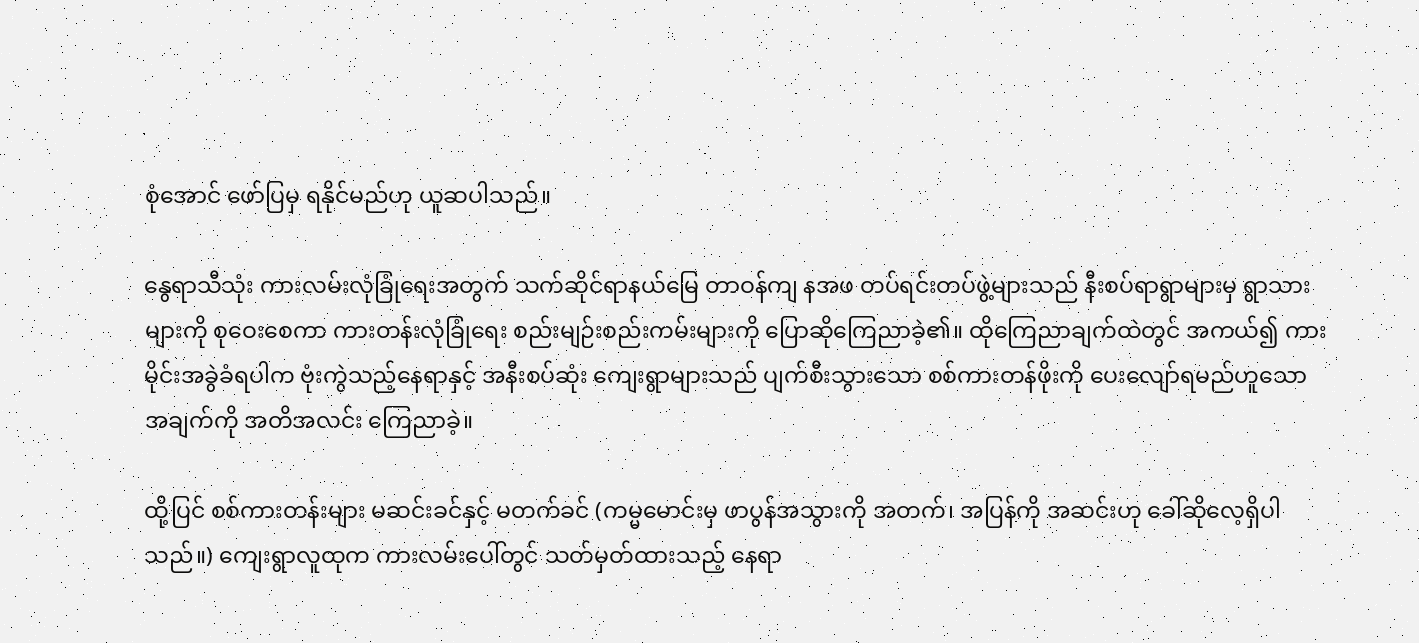စုံအောင် ဖော်ပြမှ ရနိုင်မည်ဟု ယူဆပါသည်။

နွေရာသီသုံး ကားလမ်းလုံခြုံရေးအတွက် သက်ဆိုင်ရာနယ်မြေ တာဝန်ကျ နအဖ တပ်ရင်းတပ်ဖွဲ့များသည် နီးစပ်ရာရွာများမှ ရွာသားများကို စုဝေးစေကာ ကားတန်းလုံခြုံရေး စည်းမျဉ်းစည်းကမ်းများကို ပြောဆိုကြေညာခဲ့၏။ ထိုကြေညာချက်ထဲတွင် အကယ်၍ ကားမိုင်းအခွဲခံရပါက ဗုံးကွဲသည့်နေရာနှင့် အနီးစပ်ဆုံး ကျေးရွာများသည် ပျက်စီးသွားသော စစ်ကားတန်ဖိုးကို ပေးလျော်ရမည်ဟူသော အချက်ကို အတိအလင်း ကြေညာခဲ့။

ထို့ပြင် စစ်ကားတန်းများ မဆင်းခင်နှင့် မတက်ခင် (ကမ္မမောင်းမှ ဖာပွန်အသွားကို အတက်၊ အပြန်ကို အဆင်းဟု ခေါ်ဆိုလေ့ရှိပါသည်။) ကျေးရွာလူထုက ကားလမ်းပေါ်တွင် သတ်မှတ်ထားသည့် နေရာ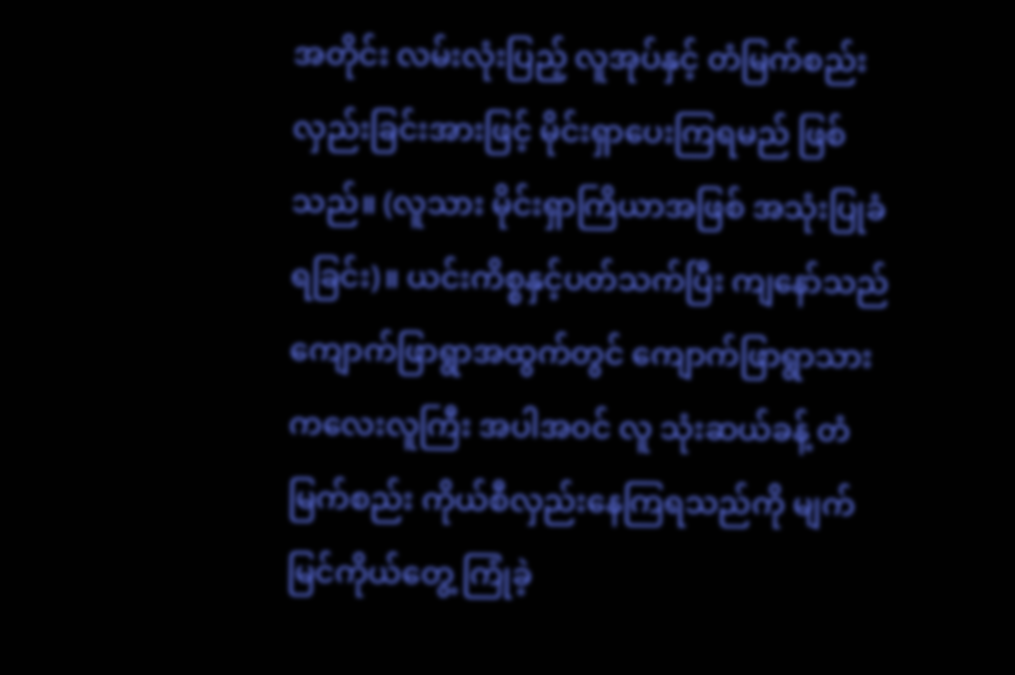အတိုင်း လမ်းလုံးပြည့် လူအုပ်နှင့် တံမြက်စည်း လှည်းခြင်းအားဖြင့် မိုင်းရှာပေးကြရမည် ဖြစ်သည်။ (လူသား မိုင်းရှာကြိယာအဖြစ် အသုံးပြုခံရခြင်း)။ ယင်းကိစ္စနှင့်ပတ်သက်ပြီး ကျနော်သည် ကျောက်ဖြာရွာအထွက်တွင် ကျောက်ဖြာရွာသား ကလေးလူကြီး အပါအဝင် လူ သုံးဆယ်ခန့် တံမြက်စည်း ကိုယ်စီလှည်းနေကြရသည်ကို မျက်မြင်ကိုယ်တွေ့ ကြုံခဲ့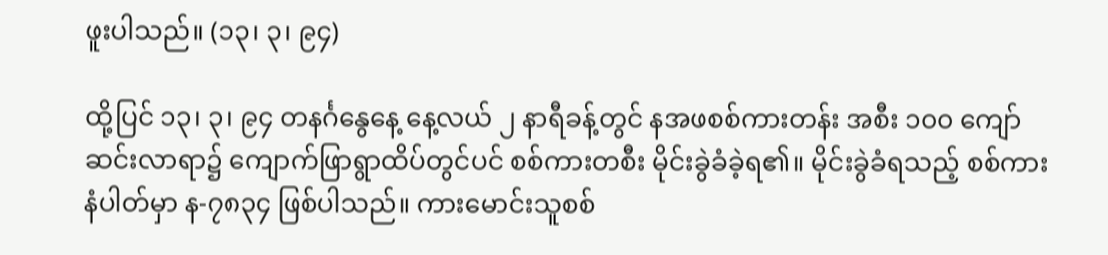ဖူးပါသည်။ (၁၃၊ ၃၊ ၉၄)

ထို့ပြင် ၁၃၊ ၃၊ ၉၄ တနင်္ဂနွေနေ့ နေ့လယ် ၂ နာရီခန့်တွင် နအဖစစ်ကားတန်း အစီး ၁၀၀ ကျော် ဆင်းလာရာ၌ ကျောက်ဖြာရွာထိပ်တွင်ပင် စစ်ကားတစီး မိုင်းခွဲခံခဲ့ရ၏။ မိုင်းခွဲခံရသည့် စစ်ကားနံပါတ်မှာ န-၇၈၃၄ ဖြစ်ပါသည်။ ကားမောင်းသူစစ်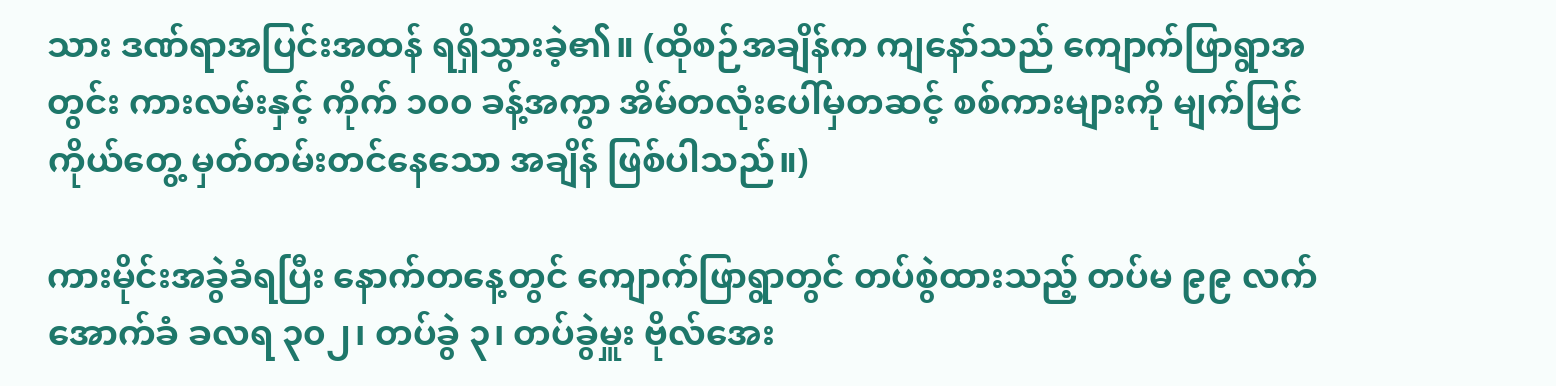သား ဒဏ်ရာအပြင်းအထန် ရရှိသွားခဲ့၏။ (ထိုစဉ်အချိန်က ကျနော်သည် ကျောက်ဖြာရွာအတွင်း ကားလမ်းနှင့် ကိုက် ၁၀၀ ခန့်အကွာ အိမ်တလုံးပေါ်မှတဆင့် စစ်ကားများကို မျက်မြင်ကိုယ်တွေ့ မှတ်တမ်းတင်နေသော အချိန် ဖြစ်ပါသည်။)

ကားမိုင်းအခွဲခံရပြီး နောက်တနေ့တွင် ကျောက်ဖြာရွာတွင် တပ်စွဲထားသည့် တပ်မ ၉၉ လက်အောက်ခံ ခလရ ၃၀၂၊ တပ်ခွဲ ၃၊ တပ်ခွဲမှူး ဗိုလ်အေး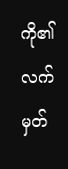ကို၏ လက်မှတ်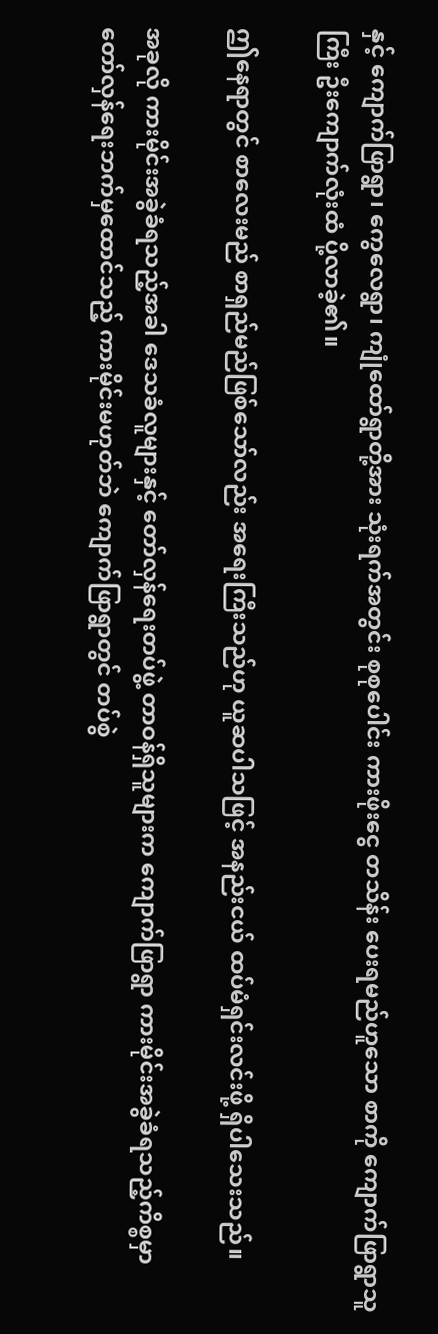နှင့် ကျောက်ဖြာရွာ၊ ကွေလေရွာ၊ ကျုံထော်ရွာတို့အား သုံးရက်အတွင်း စုစုပေါင်း ကားဖိုးငွေ တသိန်း ပေးရမည်ဟူသော စာကို ကျောက်ဖြာရွာသူကြီး ဦးကျောက်လုံးထံ ပို့လာခဲ့၏။

ဤနေရာတွင် စာလေးမည် စာရှည်မည်ဖြစ်သော်လည်း အရေးကြီးသည်ဟု ယူဆပါသဖြင့် အနည်းငယ် ထပ်မံရှင်းလင်းဖို့ ရှိပါသေးသည်။

အခုလို ကားမိုင်းအခွဲခံရသည့်အခါ ဒေသခံလူများနှင့် တော်လှန်ရေးတပ်ဖွဲ့ တာဝန်ရှိသူများက ကျောက်ဖြာရွာ ကားမိုင်းအခွဲခံရသည့်ကိစ္စမှာ တော်လှန်ရေးဘက်မှထောင်သည့် ကားမိုင်းမဟုတ်ဘဲ ကျောက်ဖြာရွာတွင် တပ်စွဲ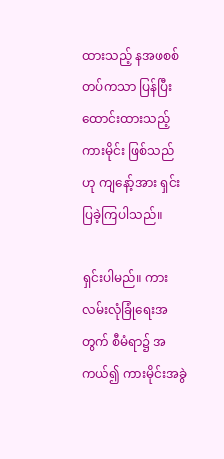ထားသည့် နအဖစစ်တပ်ကသာ ပြန်ပြီး ထောင်းထားသည့် ကားမိုင်း ဖြစ်သည်ဟု ကျနော့်အား ရှင်းပြခဲ့ကြပါသည်။

ရှင်းပါမည်။ ကားလမ်းလုံခြုံရေးအတွက် စီမံရာ၌ အကယ်၍ ကားမိုင်းအခွဲ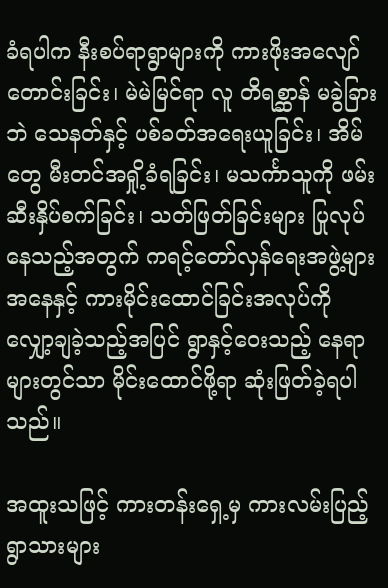ခံရပါက နီးစပ်ရာရွာများကို ကားဖိုးအလျော်တောင်းခြင်း၊ မဲမဲမြင်ရာ လူ တိရစ္ဆာန် မခွဲခြားဘဲ သေနတ်နှင့် ပစ်ခတ်အရေးယူခြင်း၊ အိမ်တွေ မီးတင်အရှို့ခံရခြင်း၊ မသင်္ကာသူကို ဖမ်းဆီးနှိပ်စက်ခြင်း၊ သတ်ဖြတ်ခြင်းများ ပြုလုပ်နေသည့်အတွက် ကရင့်တော်လှန်ရေးအဖွဲ့များ အနေနှင့် ကားမိုင်းထောင်ခြင်းအလုပ်ကို လျှော့ချခဲ့သည့်အပြင် ရွာနှင့်ဝေးသည့် နေရာများတွင်သာ မိုင်းထောင်ဖို့ရာ ဆုံးဖြတ်ခဲ့ရပါသည်။

အထူးသဖြင့် ကားတန်းရှေ့မှ ကားလမ်းပြည့် ရွာသားများ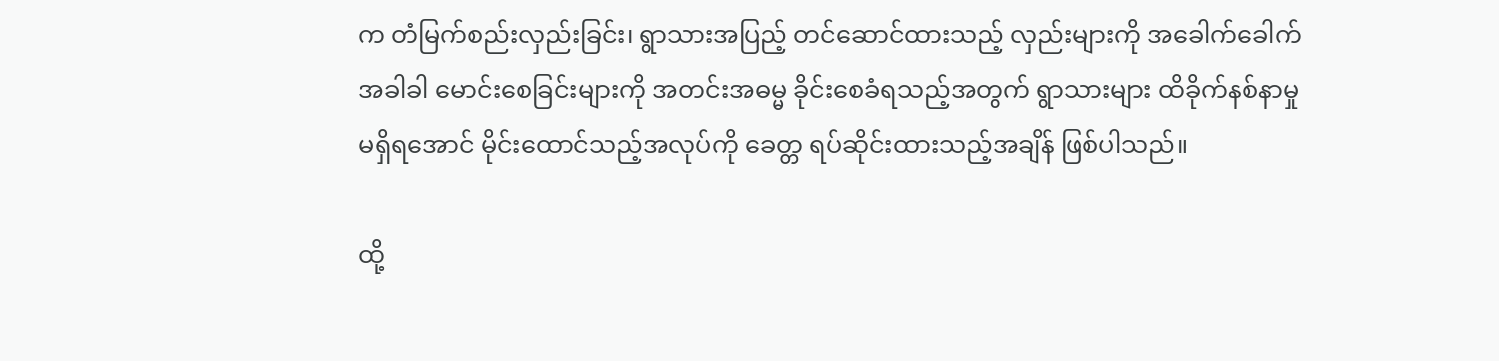က တံမြက်စည်းလှည်းခြင်း၊ ရွာသားအပြည့် တင်ဆောင်ထားသည့် လှည်းများကို အခေါက်ခေါက်အခါခါ မောင်းစေခြင်းများကို အတင်းအဓမ္မ ခိုင်းစေခံရသည့်အတွက် ရွာသားများ ထိခိုက်နစ်နာမှု မရှိရအောင် မိုင်းထောင်သည့်အလုပ်ကို ခေတ္တ ရပ်ဆိုင်းထားသည့်အချိန် ဖြစ်ပါသည်။

ထို့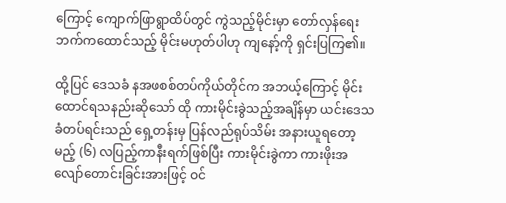ကြောင့် ကျောက်ဖြာရွာထိပ်တွင် ကွဲသည့်မိုင်းမှာ တော်လှန်ရေးဘက်ကထောင်သည့် မိုင်းမဟုတ်ပါဟု ကျနော့်ကို ရှင်းပြကြ၏။

ထို့ပြင် ဒေသခံ နအဖစစ်တပ်ကိုယ်တိုင်က အဘယ့်ကြောင့် မိုင်းထောင်ရသနည်းဆိုသော် ထို ကားမိုင်းခွဲသည့်အချိန်မှာ ယင်းဒေသခံတပ်ရင်းသည် ရှေ့တန်းမှ ပြန်လည်ရုပ်သိမ်း အနားယူရတော့မည့် (၆) လပြည့်ကာနီးရက်ဖြစ်ပြီး ကားမိုင်းခွဲကာ ကားဖိုးအလျော်တောင်းခြင်းအားဖြင့် ဝင်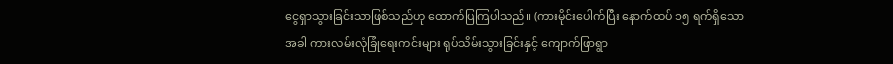ငွေရှာသွားခြင်းသာဖြစ်သည်ဟု ထောက်ပြကြပါသည်။ (ကားမိုင်းပေါက်ပြီး နောက်ထပ် ၁၅ ရက်ရှိသောအခါ ကားလမ်းလုံခြုံရေးကင်းများ ရုပ်သိမ်းသွားခြင်းနှင့် ကျောက်ဖြာရွာ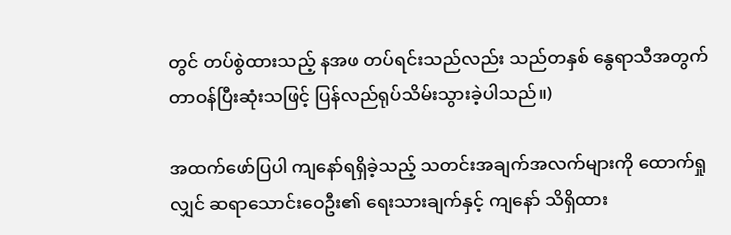တွင် တပ်စွဲထားသည့် နအဖ တပ်ရင်းသည်လည်း သည်တနှစ် နွေရာသီအတွက် တာဝန်ပြီးဆုံးသဖြင့် ပြန်လည်ရုပ်သိမ်းသွားခဲ့ပါသည်။)

အထက်ဖော်ပြပါ ကျနော်ရရှိခဲ့သည့် သတင်းအချက်အလက်များကို ထောက်ရှုလျှင် ဆရာသောင်းဝေဦး၏ ရေးသားချက်နှင့် ကျနော် သိရှိထား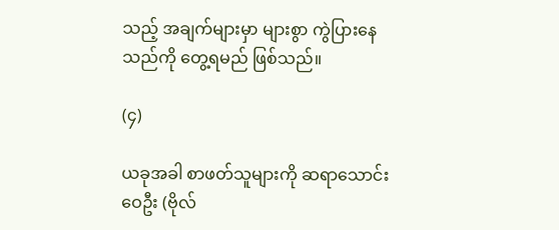သည့် အချက်များမှာ များစွာ ကွဲပြားနေသည်ကို တွေ့ရမည် ဖြစ်သည်။

(၄)

ယခုအခါ စာဖတ်သူများကို ဆရာသောင်းဝေဦး (ဗိုလ်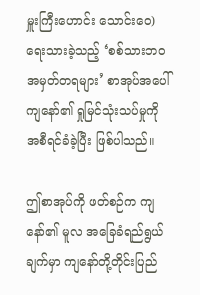မှူးကြီးဟောင်း သောင်းဝေ) ရေးသားခဲ့သည့် ‘စစ်သားဘဝ အမှတ်တရများ’ စာအုပ်အပေါ် ကျနော်၏ ရှုမြင်သုံးသပ်မှုကို အစီရင်ခံခဲ့ပြီး ဖြစ်ပါသည်။

ဤစာအုပ်ကို ဖတ်စဉ်က ကျနော်၏ မူလ အခြေခံရည်ရွယ်ချက်မှာ ကျနော်တို့တိုင်းပြည်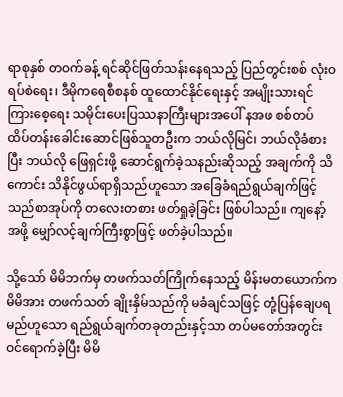ရာစုနှစ် တဝက်ခန့် ရင်ဆိုင်ဖြတ်သန်းနေရသည့် ပြည်တွင်းစစ် လုံးဝရပ်စဲရေး၊ ဒီမိုကရေစီစနစ် ထူထောင်နိုင်ရေးနှင့် အမျိုးသားရင်ကြားစေ့ရေး သမိုင်းပေးပြဿနာကြီးများအပေါ် နအဖ စစ်တပ် ထိပ်တန်းခေါင်းဆောင်ဖြစ်သူတဦးက ဘယ်လိုမြင်၊ ဘယ်လိုခံစားပြီး ဘယ်လို ဖြေရှင်းဖို့ ဆောင်ရွက်ခဲ့သနည်းဆိုသည့် အချက်ကို သိကောင်း သိနိုင်ဖွယ်ရာရှိသည်ဟူသော အခြေခံရည်ရွယ်ချက်ဖြင့် သည်စာအုပ်ကို တလေးတစား ဖတ်ရှုခဲ့ခြင်း ဖြစ်ပါသည်။ ကျနော့်အဖို့ မျှော်လင့်ချက်ကြီးစွာဖြင့် ဖတ်ခဲ့ပါသည်။

သို့သော် မိမိဘက်မှ တဖက်သတ်ကြိုက်နေသည့် မိန်းမတယောက်က မိမိအား တဖက်သတ် ချိုးနှိမ်သည်ကို မခံချင်သဖြင့် တုံ့ပြန်ချေပရမည်ဟူသော ရည်ရွယ်ချက်တခုတည်းနှင့်သာ တပ်မတော်အတွင်း ဝင်ရောက်ခဲ့ပြီး မိမိ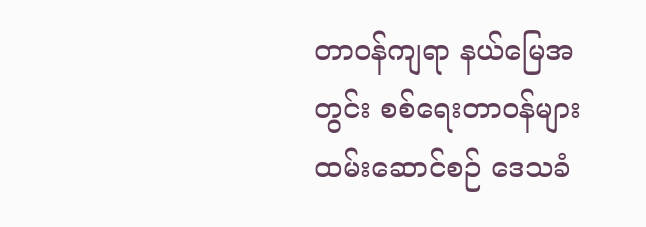တာဝန်ကျရာ နယ်မြေအတွင်း စစ်ရေးတာဝန်များ ထမ်းဆောင်စဉ် ဒေသခံ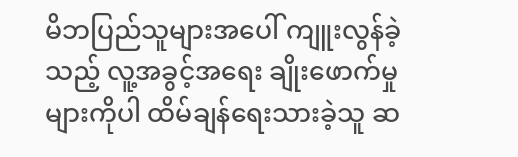မိဘပြည်သူများအပေါ် ကျူးလွန်ခဲ့သည့် လူ့အခွင့်အရေး ချိုးဖောက်မှုများကိုပါ ထိမ်ချန်ရေးသားခဲ့သူ ဆ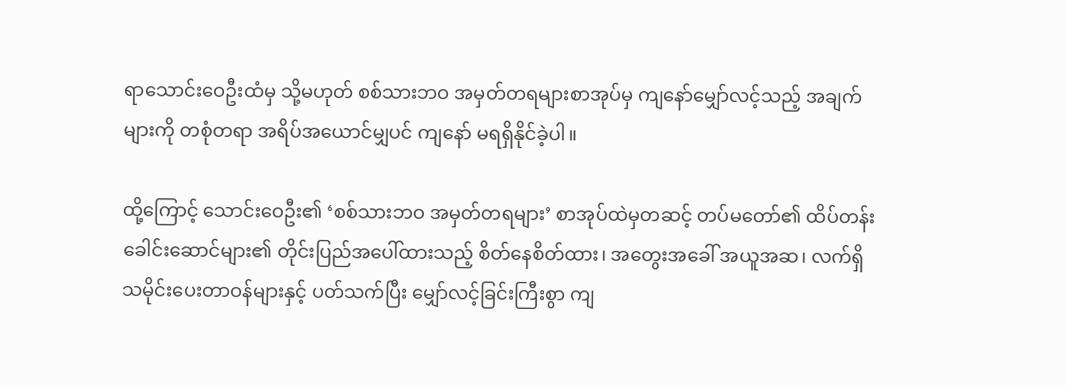ရာသောင်းဝေဦးထံမှ သို့မဟုတ် စစ်သားဘဝ အမှတ်တရများစာအုပ်မှ ကျနော်မျှော်လင့်သည့် အချက်များကို တစုံတရာ အရိပ်အယောင်မျှပင် ကျနော် မရရှိနိုင်ခဲ့ပါ။

ထို့ကြောင့် သောင်းဝေဦး၏ ‘စစ်သားဘဝ အမှတ်တရများ’ စာအုပ်ထဲမှတဆင့် တပ်မတော်၏ ထိပ်တန်းခေါင်းဆောင်များ၏ တိုင်းပြည်အပေါ်ထားသည့် စိတ်နေစိတ်ထား၊ အတွေးအခေါ် အယူအဆ၊ လက်ရှိ သမိုင်းပေးတာဝန်များနှင့် ပတ်သက်ပြီး မျှော်လင့်ခြင်းကြီးစွာ ကျ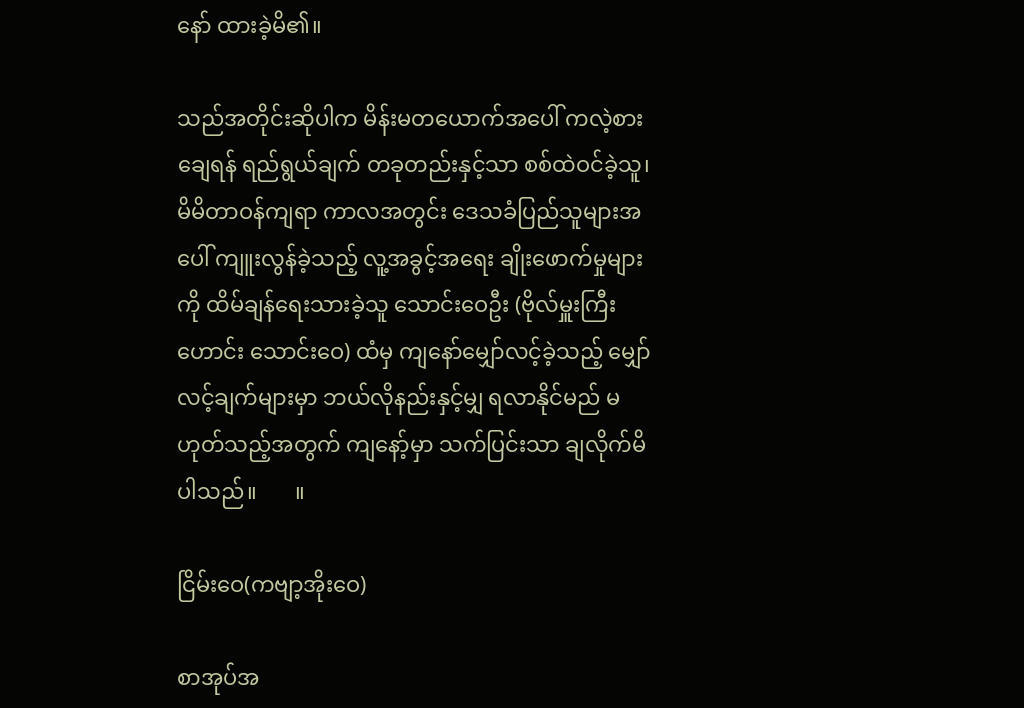နော် ထားခဲ့မိ၏။

သည်အတိုင်းဆိုပါက မိန်းမတယောက်အပေါ် ကလဲ့စားချေရန် ရည်ရွယ်ချက် တခုတည်းနှင့်သာ စစ်ထဲဝင်ခဲ့သူ၊ မိမိတာဝန်ကျရာ ကာလအတွင်း ဒေသခံပြည်သူများအပေါ် ကျူးလွန်ခဲ့သည့် လူ့အခွင့်အရေး ချိုးဖောက်မှုများကို ထိမ်ချန်ရေးသားခဲ့သူ သောင်းဝေဦး (ဗိုလ်မှူးကြီးဟောင်း သောင်းဝေ) ထံမှ ကျနော်မျှော်လင့်ခဲ့သည့် မျှော်လင့်ချက်များမှာ ဘယ်လိုနည်းနှင့်မျှ ရလာနိုင်မည် မဟုတ်သည့်အတွက် ကျနော့်မှာ သက်ပြင်းသာ ချလိုက်မိပါသည်။       ။

ငြိမ်းဝေ(ကဗျာ့အိုးဝေ)

စာအုပ်အ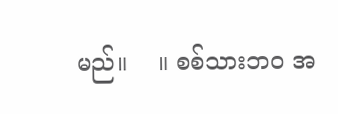မည်။    ။ စစ်သားဘဝ အ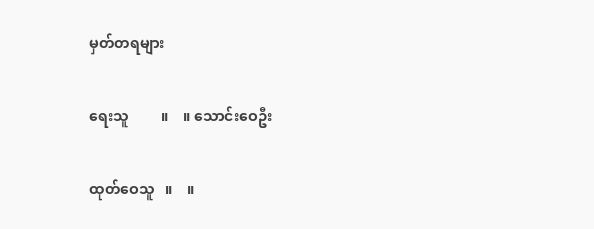မှတ်တရများ

ရေးသူ         ။    ။ သောင်းဝေဦး

ထုတ်ဝေသူ   ။    ။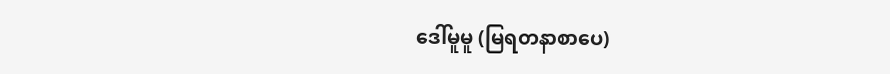ဒေါ်မူမူ (မြရတနာစာပေ)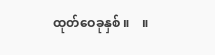ထုတ်ဝေခုနှစ် ။    ။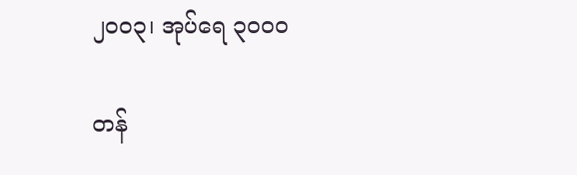၂၀၀၃၊ အုပ်ရေ ၃၀၀၀

တန်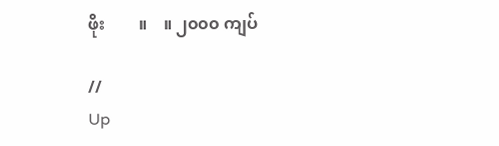ဖိုး        ။    ။ ၂၀၀၀ ကျပ်

//
Up